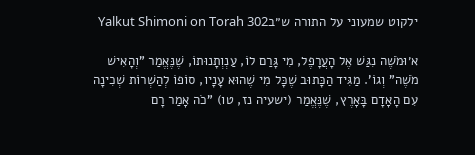ילקוט שמעוני על התורה ש״בYalkut Shimoni on Torah 302

א׳וּמֹשֶׁה נִגַּשׁ אֶל הָעֲרָפֶל, מִי גָּרַם לוֹ, עַנְוְתָנוּתוֹ, שֶׁנֶּאֱמַר "וְהָאִישׁ מֹשֶׁה" וְגוֹ'. מַגִּיד הַכָּתוּב שֶׁכָּל מִי שֶׁהוּא עָנָיו, סוֹפוֹ לְהַשְׁרוֹת שְׁכִינָה עִם הָאָדָם בָּאָרֶץ, שֶׁנֶּאֱמַר (ישעיה נז, טו) "כֹה אָמַר רָם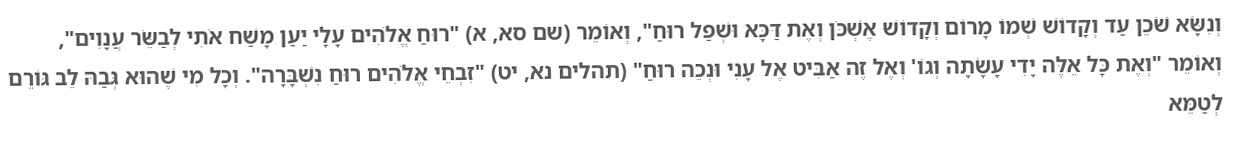וְנִשָּׂא שֹׁכֵן עַד וְקָדוֹשׁ שְׁמוֹ מָרוֹם וְקָדוֹשׁ אֶשְׁכֹּן וְאֶת דַּכָּא וּשְׁפַל רוּחַ", וְאוֹמֵר (שם סא, א) "רוּחַ אֱלֹהִים עָלָי יַעַן מָשַׁח אֹתִי לְבַשֵּׂר עֲנָוִים", וְאוֹמֵר "וְאֶת כָּל אֵלֶּה יָדִי עָשָׂתָה וְגוֹ' וְאֶל זֶה אַבִּיט אֶל עָנִי וּנְכֵה רוּחַ" (תהלים נא, יט) "זִבְחֵי אֱלֹהִים רוּחַ נִשְׁבָּרָה". וְכָל מִי שֶׁהוּא גְּבַהּ לֵב גּוֹרֵם לְטַמֵּא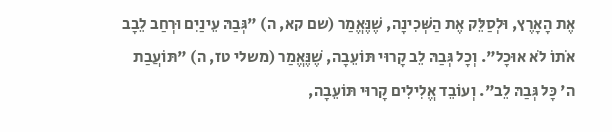אֶת הָאָרֶץ, וּלְסַלֵּק אֶת הַשְּׁכִינָה, שֶׁנֶּאֱמַר (שם קא, ה) "גְּבַהּ עֵינַיִם וּרְחַב לֵבָב אֹתוֹ לֹא אוּכָל". וְכָל גְּבַהּ לֵב קָרוּי תּוֹעֵבָה, שֶׁנֶּאֱמַר (משלי טז, ה) "תּוֹעֲבַת ה' כָּל גְּבַהּ לֵב". וְעוֹבֵד אֱלִילִים קָרוּי תּוֹעֵבָה,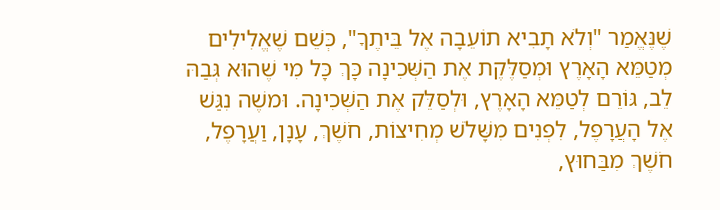שֶׁנֶּאֱמַר "וְלֹא תָבִיא תוֹעֵבָה אֶל בֵּיתֶךָ", כְּשֵׁם שֶׁאֱלִילִים מְטַמֵּא הָאָרֶץ וּמְסַלֶּקֶת אֶת הַשְּׁכִינָה כָּךְ כָּל מִי שֶׁהוּא גְּבַהּ לֵב, גּוֹרֵם לְטַמֵּא הָאָרֶץ, וּלְסַלֵּק אֶת הַשְּׁכִינָה. וּמשֶׁה נִגַּשׁ אֶל הָעֲרָפֶל, לִפְנִים מִשָּׁלֹשׁ מְחִיצוֹת, חֹשֶׁךְ, עָנָן, וַעֲרָפֶל, חֹשֶׁךְ מִבַּחוּץ,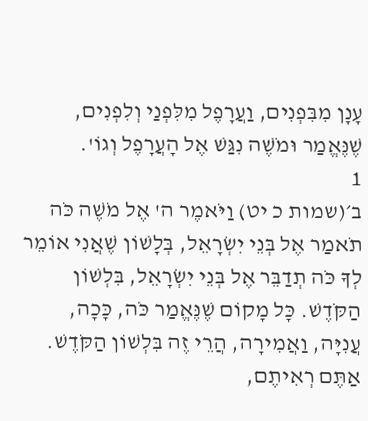עָנָן מִבִּפְנִים, וַעֲרָפֶל מִלִּפְנַי וְלִפְנִים, שֶׁנֶּאֱמַר וּמֹשֶׁה נִגַּשׁ אֶל הָעֲרָפֶל וְגוֹ'.
1
ב׳(שמות כ יט) וַיֹּאמֶר ה' אֶל מֹשֶׁה כֹּה תֹאמַר אֶל בְּנֵי יִשְׂרָאֵל, בְּלָשׁוֹן שֶׁאֲנִי אוֹמֵר לְךָ כֹּה תְדַבֵּר אֶל בְּנֵי יִשְׂרָאֵל, בִּלְשׁוֹן הַקֹּדֶשׁ. כָּל מָקוֹם שֶׁנֶּאֱמַר כֹּה, כָּכָה, עֲנִיָּה, וַאֲמִירָה, הֲרֵי זֶה בִּלְשׁוֹן הַקֹּדֶשׁ. אַתֶּם רְאִיתֶם,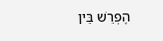הֶפְרֵשׁ בֵּין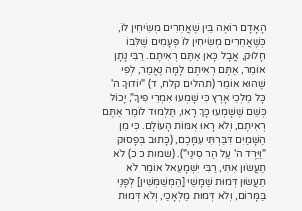הָאָדָם רוֹאֶה בֵּין שֶׁאֲחֵרִים מְשִׂיחִין לוֹ, כְּשֶׁאֲחֵרִים מְשִׂיחִין לוֹ פְּעָמִים שֶׁלִּבּוֹ חָלוּק, אֲבָל כָּאן אַתֶּם רְאִיתֶם. רַבִּי נָתָן אוֹמֵר, אַתֶּם רְאִיתֶם לָמָּה נֶאֱמַר, לְפִי שֶׁהוּא אוֹמֵר (תהלים קלח, ד) "יוֹדוּךָ ה' כָּל מַלְכֵי אָרֶץ כִּי שָׁמְעוּ אִמְרֵי פִיךָ", יָכוֹל כְּשֵׁם שֶׁשָּׁמְעוּ כָּךְ רָאוּ, תַּלְמוּד לוֹמַר אַתֶּם רְאִיתֶם, וְלֹא רָאוּ אֻמּוֹת הָעוֹלָם. כִּי מִן הַשָּׁמַיִם דִּבַּרְתִּי עִמָּכֶם, (כָּתוּב בְּפָסוּק "וַיֵּרֶד ה' עַל הַר סִינַי"). (שמות כ כ) לֹא תַעֲשׂוּן אִתִּי, רַבִּי יִשְׁמָעֵאל אוֹמֵר לֹא תַעֲשׂוּן דְּמוּת שַׁמָּשַׁי [הַמְּשַׁמְּשִׁין] לְפָנַי בַּמָּרוֹם, וְלֹא דְּמוּת מַלְאָכַי, וְלֹא דְּמוּת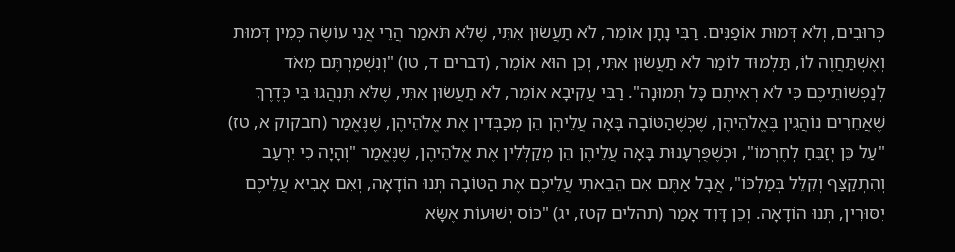כְּרוּבִים, וְלֹא דְּמוּת אוֹפַנִּים. רַבִּי נָתָן אוֹמֵר, לֹא תַעֲשׂוּן אִתִּי, שֶׁלֹּא תֹּאמַר הֲרֵי אֲנִי עוֹשֶׂה כְּמִין דְּמוּת וְאֶשְׁתַּחֲוֶה לוֹ, תַּלְמוּד לוֹמַר לֹא תַעֲשׂוּן אִתִּי, וְכֵן הוּא אוֹמֵר, (דברים ד, טו) "וְנִשְׁמַרְתֶּם מְאֹד לְנַפְשׁוֹתֵיכֶם כִּי לֹא רְאִיתֶם כָּל תְּמוּנָה". רַבִּי עֲקִיבָא אוֹמֵר, לֹא תַעֲשׂוּן אִתִּי, שֶׁלֹּא תִּנְהֲגוּ בִּי כְּדֶרֶךְ שֶׁאֲחֵרִים נוֹהֲגִין בֶּאֱלֹהֵיהֶן, שֶׁכְּשֶׁהַטּוֹבָה בָּאָה עֲלֵיהֶן הֵן מְכַבְּדִין אֶת אֱלֹהֵיהֶן, שֶׁנֶּאֱמַר (חבקוק א, טז) "עַל כֵּן יְזַבֵּחַ לְחֶרְמוֹ", וּכְשֶׁפֻּרְעָנוּת בָּאָה עֲלֵיהֶן הֵן מְקַלְּלִין אֶת אֱלֹהֵיהֶן, שֶׁנֶּאֱמַר "וְהָיָה כִי יִרְעַב וְהִתְקַצַּף וְקִלֵּל בְּמַלְכּוֹ", אֲבָל אַתֶּם אִם הֵבֵאתִי עֲלֵיכֶם אֶת הַטּוֹבָה תְּנוּ הוֹדָאָה, וְאִם אָבִיא עֲלֵיכֶם יִסּוּרִין, תְּנוּ הוֹדָאָה. וְכֵן דָּוִד אָמַר (תהלים קטז, יג) "כּוֹס יְשׁוּעוֹת אֶשָּׂא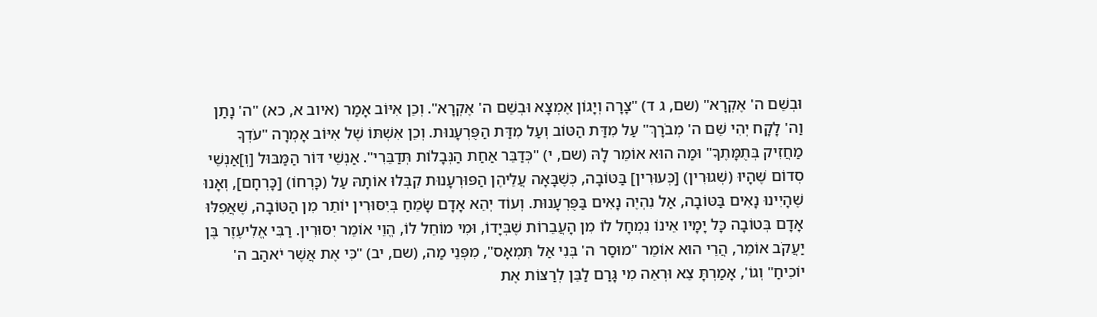וּבְשֵׁם ה' אֶקְרָא" (שם, ג ד) "צָרָה וְיָגוֹן אֶמְצָא וּבְשֵׁם ה' אֶקְרָא". וְכֵן אִיּוֹב אָמַר (איוב א, כא) "ה' נָתַן וַה' לָקָח יְהִי שֵׁם ה' מְבֹרָךְ" עַל מִדַּת הַטּוֹב וְעַל מִדַּת הַפֻּרְעָנוּת. וְכֵן אִשְׁתּוֹ שֶׁל אִיּוֹב אָמְרָה "עֹדְךָ מַחֲזִיק בְּתֻמָּתֶךָ" וּמַה הוּא אוֹמֵר לָהּ (שם, י) "כְּדַבֵּר אַחַת הַנְּבָלוֹת תְּדַבֵּרִי". אַנְשֵׁי דּוֹר הַמַּבּוּל [וְ]אַנְשֵׁי סְדוֹם שֶׁהָיוּ (שְׁגוּרִין) [כְּעוּרִין] בַּטּוֹבָה, כְּשֶׁבָּאָה עֲלֵיהֶן הַפּוּרְעָנוּת קִבְּלוּ אוֹתָהּ עַל (כָּרְחוֹ) [כָּרְחָם], וְאָנוּ שֶׁהָיִינוּ נָאִים בַּטּוֹבָה, אַל נִהְיֶה נָאִים בַּפֻּרְעָנוּת. וְעוֹד יְהֵא אָדָם שָׂמֵחַ בְּיִסּוּרִין יוֹתֵר מִן הַטּוֹבָה, שֶׁאֲפִלּוּ אָדָם בְּטוֹבָה כָּל יָמָיו אֵינוֹ נִמְחָל לוֹ מִן הָעֲבֵרוֹת שֶׁבְּיָדוֹ, וּמִי מוֹחֵל לוֹ, הֱוֵי אוֹמֵר יִסּוּרִין. רַבִּי אֱלִיעֶזֶר בֶּן יַעֲקֹב אוֹמֵר, הֲרֵי הוּא אוֹמֵר "מוּסַר ה' בְּנִי אַל תִּמְאָס", מִפְּנֵי מַה, (שם, יב) "כִּי אֶת אֲשֶׁר יֹאהַב ה' יוֹכִיחַ" וְגוֹ', אָמַרְתָּ צֵא וּרְאֵה מִי גָּרַם לַבֵּן לְרַצּוֹת אֶת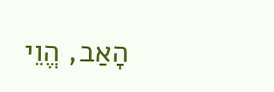הָאַב, הֱוֵי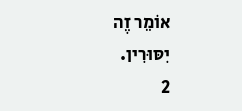אוֹמֵר זֶה יִסּוּרִין.
2